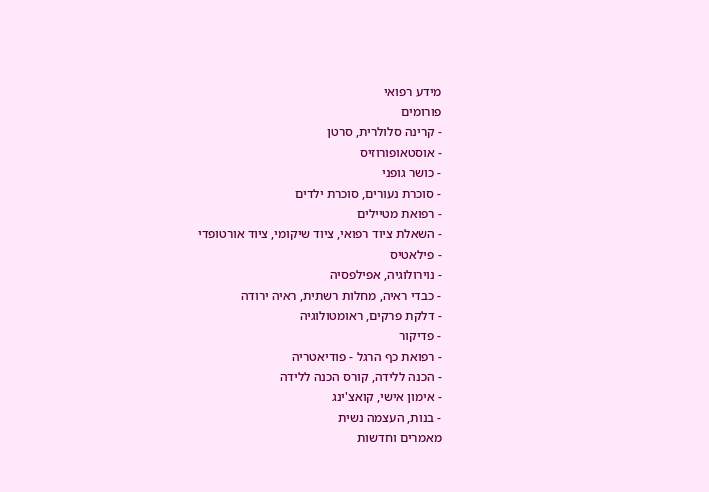מידע רפואי
פורומים
- קרינה סלולרית, סרטן
- אוסטאופורוזיס
- כושר גופני
- סוכרת נעורים, סוכרת ילדים
- רפואת מטיילים
- השאלת ציוד רפואי, ציוד שיקומי, ציוד אורטופדי
- פילאטיס
- נוירולוגיה, אפילפסיה
- כבדי ראיה, מחלות רשתית, ראיה ירודה
- דלקת פרקים, ראומטולוגיה
- פדיקור
- רפואת כף הרגל - פודיאטריה
- הכנה ללידה, קורס הכנה ללידה
- אימון אישי, קואצ'ינג
- בנות, העצמה נשית
מאמרים וחדשות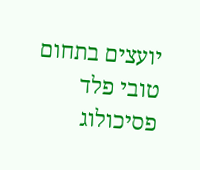יועצים בתחום
טובי פלד
פסיכולוג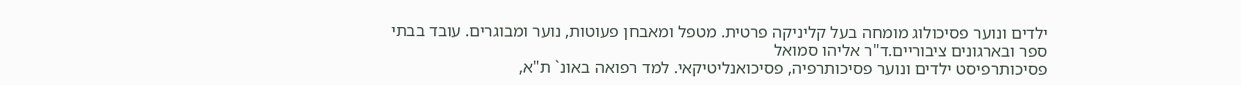ילדים ונוער פסיכולוג מומחה בעל קליניקה פרטית. מטפל ומאבחן פעוטות, נוער ומבוגרים. עובד בבתי ספר ובארגונים ציבוריים.ד"ר אליהו סמואל
פסיכותרפיסט ילדים ונוער פסיכותרפיה, פסיכואנליטיקאי. למד רפואה באונ` ת"א,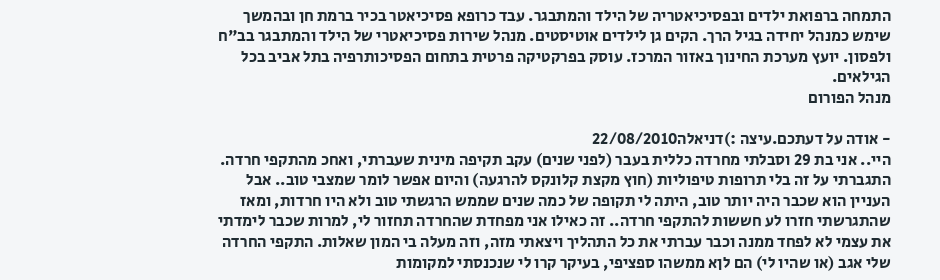התמחה ברפואת ילדים ובפסיכיאטריה של הילד והמתבגר. עבד כרופא פסיכיאטר בכיר ברמת חן ובהמשך שימש כמנהל יחידה בגיל הרך. הקים גן לילדים אוטיסטים. מנהל שירות פסיכיאטרי של הילד והמתבגר בב"ח ולפסון. יועץ מערכת החינוך באזור המרכז. עוסק בפרקטיקה פרטית בתחום הפסיכותרפיה בתל אביב בכל הגילאים.
מנהל הפורום

- אודה על דעתכם.עיצה :)דניאלה22/08/2010
היי.. אני בת 29 וסבלתי מחרדה כללית בעבר (לפני שנים) עקב תקיפה מינית שעברתי, ואחכ מהתקפי חרדה. התגברתי על זה בלי תרופות טיפוליות (חוץ מקצת קלונקס להרגעה) והיום אפשר לומר שמצבי טוב.. אבל העניין הוא שכבר היה יותר טוב, היתה לי תקופה של כמה שנים שממש הרגשתי טוב ולא היו חרדות, ומאז שהתגרשתי חזרו לע חששות להתקפי חרדה.. זה כאילו אני מפחדת שהחרדה תחזור לי, למרות שכבר לימדתי את עצמי לא לפחד ממנה וכבר עברתי את כל התהליך ויצאתי מזה, וזה מעלה בי המון שאלות. התקפי החרדה שלי אגב (או שהיו לי) הם לןא ממשהו ספציפי, בעיקר קרו לי שנכנסתי למקומות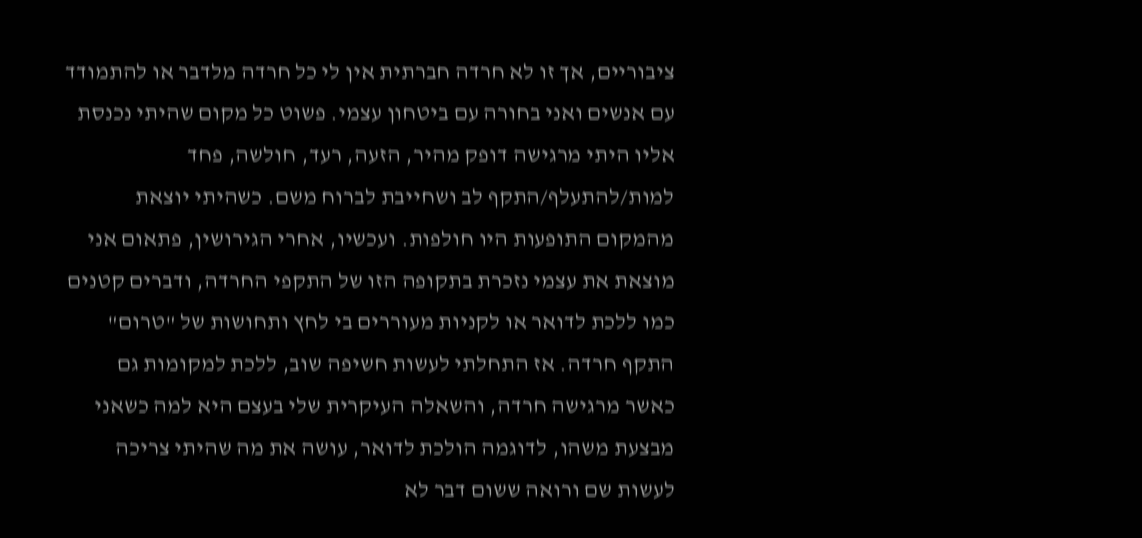ציבוריים, אך זו לא חרדה חברתית אין לי כל חרדה מלדבר או להתמודד עם אנשים ואני בחורה עם ביטחון עצמי. פשוט כל מקום שהיתי נכנסת אליו היתי מרגישה דופק מהיר, הזעה, רעד, חולשה, פחד למות/להתעלף/התקף לב ושחייבת לברוח משם. כשהיתי יוצאת מהמקום התופעות היו חולפות. ועכשיו, אחרי הגירושין, פתאום אני מוצאת את עצמי נזכרת בתקופה הזו של התקפי החרדה, ודברים קטנים כמו ללכת לדואר או לקניות מעוררים בי לחץ ותחושות של "טרום" התקף חרדה. אז התחלתי לעשות חשיפה שוב, ללכת למקומות גם כאשר מרגישה חרדה, והשאלה העיקרית שלי בעצם היא למה כשאני מבצעת משהו, לדוגמה הולכת לדואר, עושה את מה שהיתי צריכה לעשות שם ורואה ששום דבר לא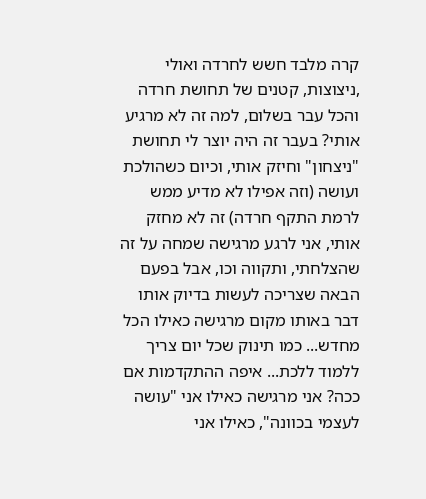קרה מלבד חשש לחרדה ואולי ,ניצוצות, קטנים של תחושת חרדה והכל עבר בשלום, למה זה לא מרגיע אותי? בעבר זה היה יוצר לי תחושת "ניצחון" וחיזק אותי, וכיום כשהולכת ועושה (וזה אפילו לא מדיע ממש לרמת התקף חרדה) זה לא מחזק אותי, אני לרגע מרגישה שמחה על זה שהצלחתי, ותקווה וכו, אבל בפעם הבאה שצריכה לעשות בדיוק אותו דבר באותו מקום מרגישה כאילו הכל מחדש... כמו תינוק שכל יום צריך ללמוד ללכת... איפה ההתקדמות אם ככה? אני מרגישה כאילו אני "עושה לעצמי בכוונה", כאילו אני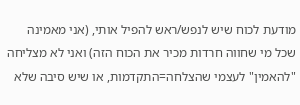מודעת לכוח שיש לנפש/ראש להפיל אותי, (אני מאמינה שכל מי שחווה חרדות מכיר את הכוח הזה) ואני לא מצליחה "להאמין" לעצמי שהצלחה=התקדמות, או שיש סיבה שלא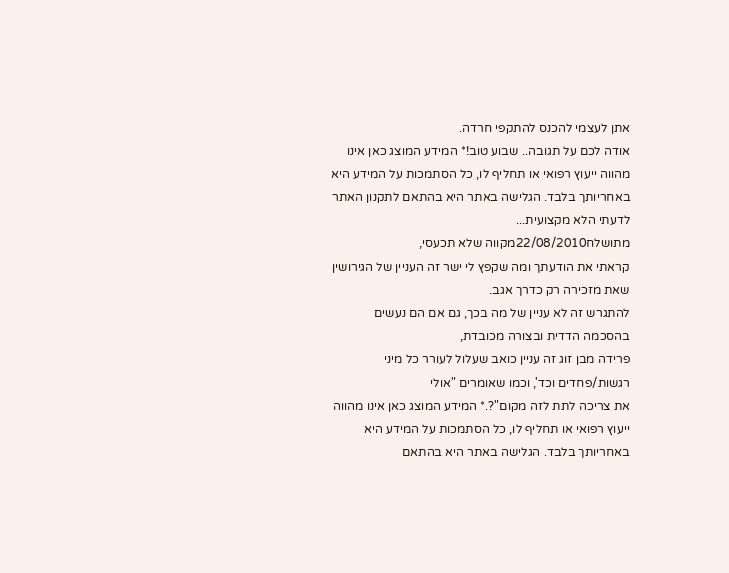אתן לעצמי להכנס להתקפי חרדה.
אודה לכם על תגובה.. שבוע טוב!* המידע המוצג כאן אינו מהווה ייעוץ רפואי או תחליף לו, כל הסתמכות על המידע היא באחריותך בלבד. הגלישה באתר היא בהתאם לתקנון האתר לדעתי הלא מקצועית...
מתושלח22/08/2010מקווה שלא תכעסי,
קראתי את הודעתך ומה שקפץ לי ישר זה העניין של הגירושין שאת מזכירה רק כדרך אגב.
להתגרש זה לא עניין של מה בכך, גם אם הם נעשים בהסכמה הדדית ובצורה מכובדת,
פרידה מבן זוג זה עניין כואב שעלול לעורר כל מיני רגשות/פחדים וכד', וכמו שאומרים "אולי
את צריכה לתת לזה מקום"?.* המידע המוצג כאן אינו מהווה ייעוץ רפואי או תחליף לו, כל הסתמכות על המידע היא באחריותך בלבד. הגלישה באתר היא בהתאם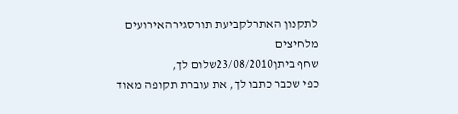לתקנון האתרלקביעת תורסגירהאירועים מלחיצים
שחף ביתן23/08/2010שלום לך,
כפי שכבר כתבו לך, את עוברת תקופה מאוד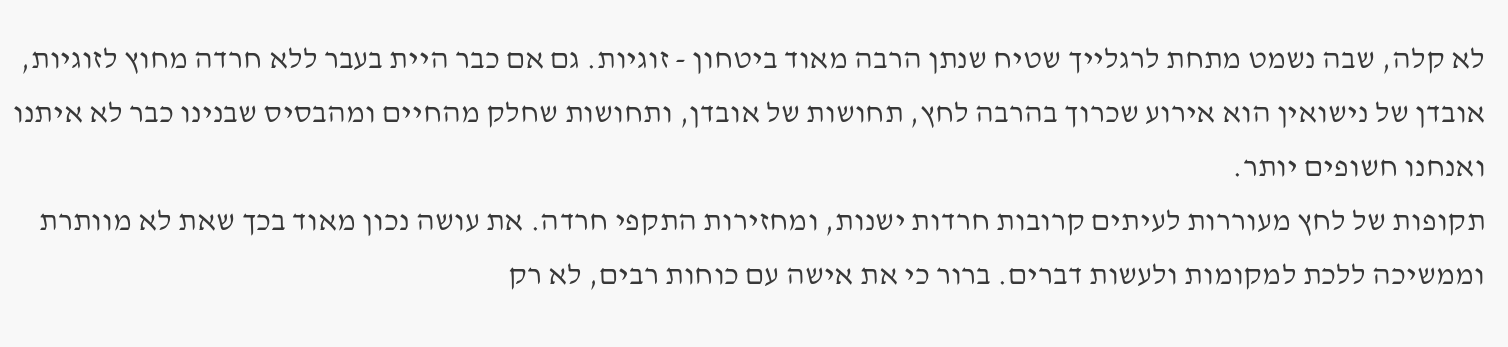לא קלה, שבה נשמט מתחת לרגלייך שטיח שנתן הרבה מאוד ביטחון - זוגיות. גם אם כבר היית בעבר ללא חרדה מחוץ לזוגיות, אובדן של נישואין הוא אירוע שכרוך בהרבה לחץ, תחושות של אובדן, ותחושות שחלק מהחיים ומהבסיס שבנינו כבר לא איתנו ואנחנו חשופים יותר.
תקופות של לחץ מעוררות לעיתים קרובות חרדות ישנות, ומחזירות התקפי חרדה. את עושה נכון מאוד בכך שאת לא מוותרת וממשיכה ללכת למקומות ולעשות דברים. ברור כי את אישה עם כוחות רבים, לא רק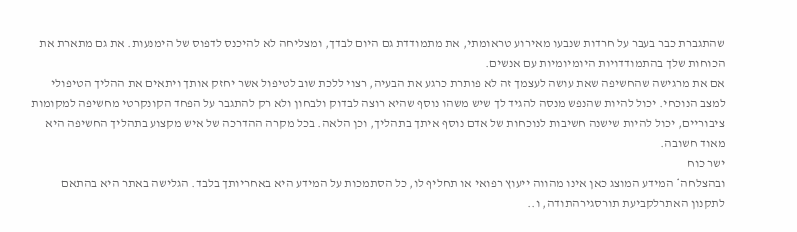שהתגברת כבר בעבר על חרדות שנבעו מאירוע טראומתי, את מתמודדת גם היום לבדך, ומצליחה לא להיכנס לדפוס של הימנעות. את גם מתארת את הכוחות שלך בהתמודדויות היומיומיות עם אנשים.
אם את מרגישה שהחשיפה שאת עושה לעצמך זה לא פותרת כרגע את הבעיה, רצוי ללכת שוב לטיפול אשר יחזק אותך ויתאים את ההליך הטיפולי למצב הנוכחי. יכול להיות שהנפש מנסה להגיד לך שיש משהו נוסף שהיא רוצה לבדוק ולבחון ולא רק להתגבר על הפחד הקונקרטי מחשיפה למקומות ציבוריים, יכול להיות שישנה חשיבות לנוכחות של אדם נוסף איתך בתהליך, וכן הלאה. בכל מקרה ההדרכה של איש מקצוע בתהליך החשיפה היא מאוד חשובה.
ישר כוח
ובהצלחה* המידע המוצג כאן אינו מהווה ייעוץ רפואי או תחליף לו, כל הסתמכות על המידע היא באחריותך בלבד. הגלישה באתר היא בהתאם לתקנון האתרלקביעת תורסגירהתודה, ו..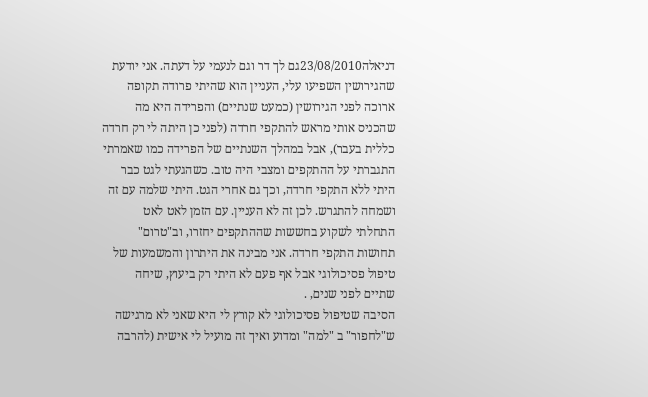דניאלה23/08/2010גם לך דר וגם לנעמי על דעתה. אני יודעת שהגירושין השפיעו עלי, העניין הוא שהיתי פרודה תקופה ארוכה לפני הגירושין (כמעט שנתיים) והפרידה היא מה שהכניס אותי מראש להתקפי חרדה (לפני כן היתה לי רק חרדה כללית בעבר), אבל במהלך השנתיים של הפרידה כמו שאמרתי התגברתי על ההתקפים ומצבי היה טוב. כשהגעתי לגט כבר היתי ללא התקפי חרדה, וכך גם אחרי הגט. היתי שלמה עם זה ושמחה להתגרש. לכן זה לא העניין. עם הזמן לאט לאט התחלתי לשקוע בחששות שההתקפים יחזרו, וב"טרום" תחושות התקפי חרדה. אני מבינה את היתרון והמשמעות של טיפול פסיכולוגי אבל אף פעם לא היתי רק ביעוץ, שיחה שתיים לפני שנים, .
הסיבה שטיפול פסיכולוגי לא קורץ לי היא שאני לא מרגישה ש"לחפור" ב "למה" ומדוע ואיך זה מועיל לי אישית (להרבה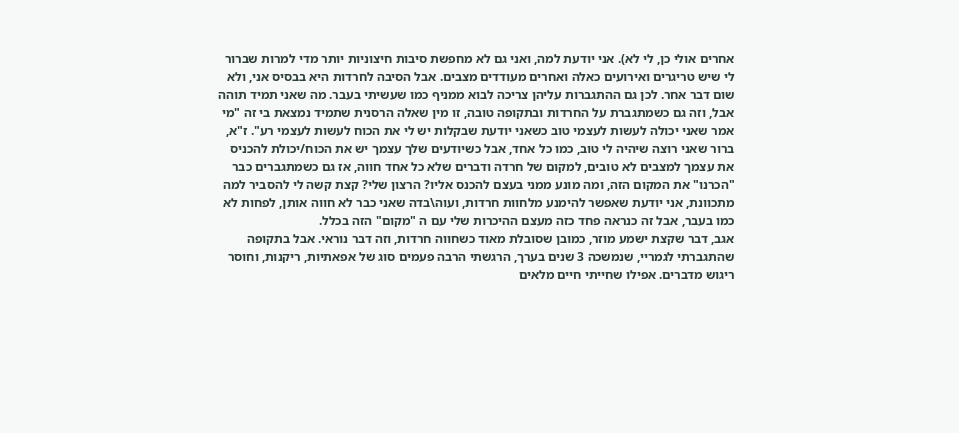אחרים אולי כן, לי לא). אני יודעת למה, ואני גם לא מחפשת סיבות חיצוניות יותר מדי למרות שברור לי שיש טריגרים ואירועים כאלה ואחרים מעודדים מצבים. אבל הסיבה לחרדות היא בבסיס אני, ולא שום דבר אחר. לכן גם ההתגברות עליהן צריכה לבוא ממניף כמו שעשיתי בעבר. מה שאני תמיד תוהה אבל, וזה גם כשמתגברת על החרדות ובתקופה טובה, זו מין שאלה הרסנית שתמיד נמצאת בי זה "מי אמר שאני יכולה לעשות לעצמי טוב כשאני יודעת שבקלות יש לי את הכוח לעשות לעצמי רע". ז"א, ברור שאני רוצה שיהיה לי טוב, כמו כל אחד, אבל כשיודעים שלך עצמך יש את הכוח/יכולת להכניס את עצמך למצבים לא טובים, למקום של חרדה ודברים שלא כל אחד חווה, אז גם כשמתגברים כבר "הכרנו" את המקום הזה, ומה מונע ממני בעצם להכנס אליו? הרצון שלי? קצת קשה לי להסביר למה מתכוונת, אני יודעת שאפשר להימנע מלחוות חרדות, ועוה\בדה שאני כבר לא חווה אותן, לפחות לא כמו בעבר, אבל זה כנראה פחד כזה מעצם ההיכרות שלי עם ה "מקום" הזה בכלל.
אגב, דבר שקצת ישמע מוזר, כמובן שסובלת מאוד כשחווה חרדות, וזה דבר נוראי. אבל בתקופה שהתגברתי לגמריי, שנמשכה 3 שנים בערך, הרגשתי הרבה פעמים סוג של אפאתיות, ריקנות, וחוסר ריגוש מדברים. אפילו שחייתי חיים מלאים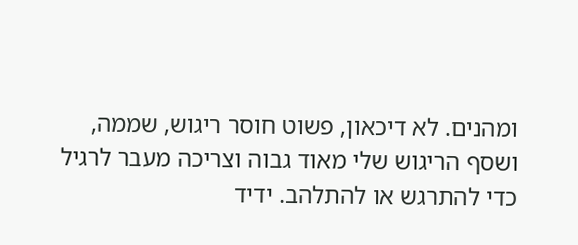ומהנים. לא דיכאון, פשוט חוסר ריגוש, שממה, ושסף הריגוש שלי מאוד גבוה וצריכה מעבר לרגיל כדי להתרגש או להתלהב. ידיד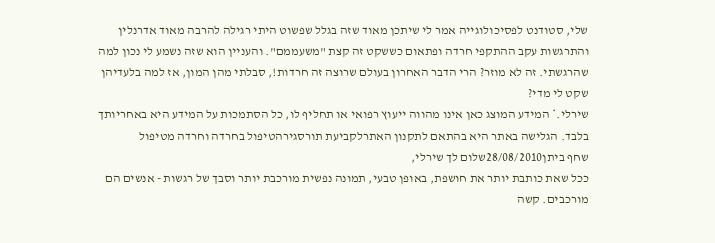שלי, סטודנט לפסיכולוגייה אמר לי שיתכן מאוד שזה בגלל שפשוט היתי רגילה להרבה מאוד אדרנלין והתרגשות עקב ההתקפי חרדה ופתאום כששקט זה קצת "משעממם". והעניין הוא שזה נשמע לי נכון למה שהרגשתי. זה לא מוזר? הרי הדבר האחרון בעולם שרוצה זה חרדות!, סבלתי מהן המון, אז למה בלעדיהן שקט לי מדי?
שירלי.* המידע המוצג כאן אינו מהווה ייעוץ רפואי או תחליף לו, כל הסתמכות על המידע היא באחריותך בלבד. הגלישה באתר היא בהתאם לתקנון האתרלקביעת תורסגירהטיפול בחרדה וחרדה מטיפול
שחף ביתן28/08/2010שלום לך שירלי,
ככל שאת כותבת יותר את חושפת, באופן טבעי, תמונה נפשית מורכבת יותר וסבך של רגשות - אנשים הם מורכבים. קשה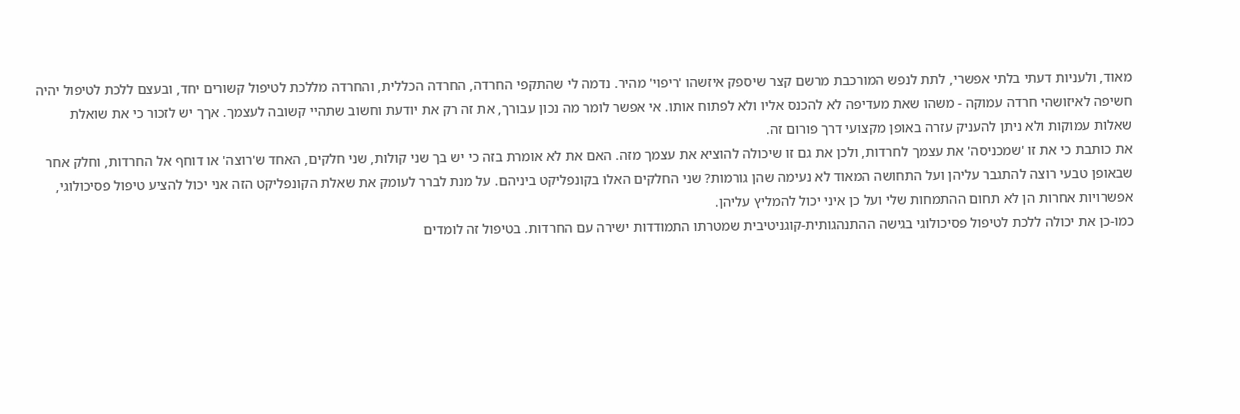מאוד, ולעניות דעתי בלתי אפשרי, לתת לנפש המורכבת מרשם קצר שיספק איזשהו 'ריפוי' מהיר. נדמה לי שהתקפי החרדה, החרדה הכללית, והחרדה מללכת לטיפול קשורים יחד, ובעצם ללכת לטיפול יהיה חשיפה לאיזושהי חרדה עמוקה - משהו שאת מעדיפה לא להכנס אליו ולא לפתוח אותו. אי אפשר לומר מה נכון עבורך, את זה רק את יודעת וחשוב שתהיי קשובה לעצמך. אךך יש לזכור כי את שואלת שאלות עמוקות ולא ניתן להעניק עזרה באופן מקצועי דרך פורום זה.
את כותבת כי את זו 'שמכניסה' את עצמך לחרדות, ולכן את גם זו שיכולה להוציא את עצמך מזה. האם את לא אומרת בזה כי יש בך שני קולות, שני חלקים, האחד ש'רוצה' או דוחף אל החרדות, וחלק אחר שבאופן טבעי רוצה להתגבר עליהן ועל התחושה המאוד לא נעימה שהן גורמות? שני החלקים האלו בקונפליקט ביניהם. על מנת לברר לעומק את שאלת הקונפליקט הזה אני יכול להציע טיפול פסיכולוגי, אפשרויות אחרות הן לא תחום ההתמחות שלי ועל כן איני יכול להמליץ עליהן.
כמו-כן את יכולה ללכת לטיפול פסיכולוגי בגישה ההתנהגותית-קוגניטיבית שמטרתו התמודדות ישירה עם החרדות. בטיפול זה לומדים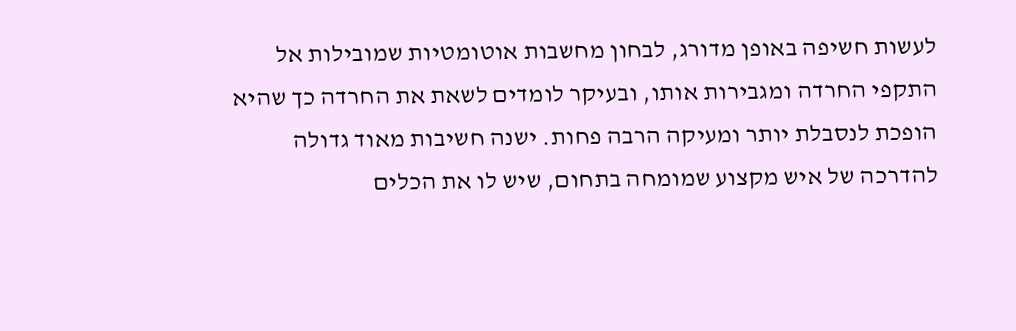לעשות חשיפה באופן מדורג, לבחון מחשבות אוטומטיות שמובילות אל התקפי החרדה ומגבירות אותו, ובעיקר לומדים לשאת את החרדה כך שהיא הופכת לנסבלת יותר ומעיקה הרבה פחות. ישנה חשיבות מאוד גדולה להדרכה של איש מקצוע שמומחה בתחום, שיש לו את הכלים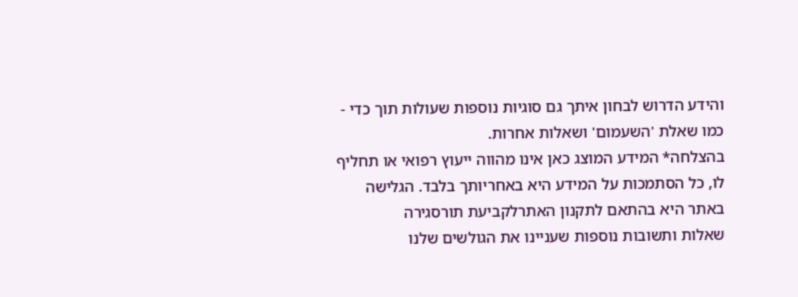והידע הדרוש לבחון איתך גם סוגיות נוספות שעולות תוך כדי - כמו שאלת 'השעמום' ושאלות אחרות.
בהצלחה* המידע המוצג כאן אינו מהווה ייעוץ רפואי או תחליף לו, כל הסתמכות על המידע היא באחריותך בלבד. הגלישה באתר היא בהתאם לתקנון האתרלקביעת תורסגירה
שאלות ותשובות נוספות שעניינו את הגולשים שלנו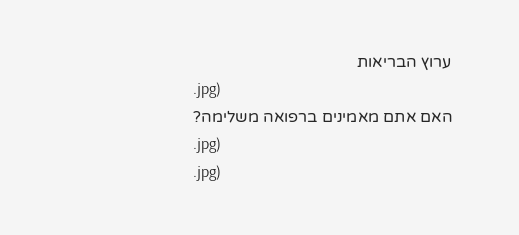ערוץ הבריאות
.jpg)
האם אתם מאמינים ברפואה משלימה?
.jpg)
.jpg)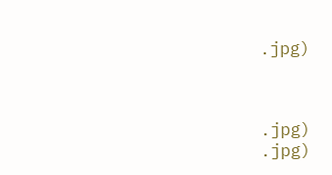.jpg)



.jpg)
.jpg)